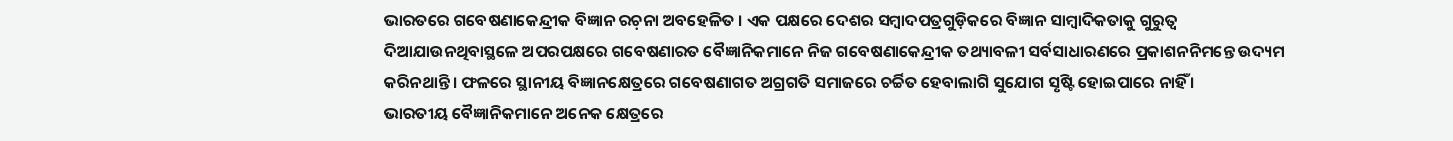ଭାରତରେ ଗବେଷଣାକେନ୍ଦ୍ରୀକ ବିଜ୍ଞାନ ରଚ଼ନା ଅବହେଳିତ । ଏକ ପକ୍ଷରେ ଦେଶର ସମ୍ୱାଦପତ୍ରଗୁଡ଼ିକରେ ବିଜ୍ଞାନ ସାମ୍ୱାଦିକତାକୁ ଗୁରୁତ୍ୱ ଦିଆଯାଉନଥିବାସ୍ଥଳେ ଅପରପକ୍ଷରେ ଗବେଷଣାରତ ବୈଜ୍ଞାନିକମାନେ ନିଜ ଗବେଷଣାକେନ୍ଦ୍ରୀକ ତଥ୍ୟାବଳୀ ସର୍ବସାଧାରଣରେ ପ୍ରକାଶନନିମନ୍ତେ ଉଦ୍ୟମ କରିନଥାନ୍ତି । ଫଳରେ ସ୍ଥାନୀୟ ବିଜ୍ଞାନକ୍ଷେତ୍ରରେ ଗବେଷଣାଗତ ଅଗ୍ରଗତି ସମାଜରେ ଚର୍ଚ୍ଚିତ ହେବାଲାଗି ସୁଯୋଗ ସୃଷ୍ଟି ହୋଇପାରେ ନାହିଁ ।
ଭାରତୀୟ ବୈଜ୍ଞାନିକମାନେ ଅନେକ କ୍ଷେତ୍ରରେ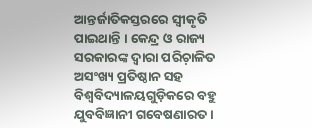ଆନ୍ତର୍ଜାତିକସ୍ତରରେ ସ୍ୱୀକୃତି ପାଇଥାନ୍ତି । କେନ୍ଦ୍ର ଓ ରାଜ୍ୟ ସରକାରଙ୍କ ଦ୍ୱାରା ପରିଚ଼ାଳିତ ଅସଂଖ୍ୟ ପ୍ରତିଷ୍ଠାନ ସହ ବିଶ୍ୱବିଦ୍ୟାଳୟଗୁଡ଼ିକରେ ବହୁ ଯୁବବିଜ୍ଞାନୀ ଗବେଷଣାରତ ।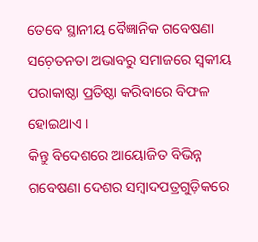ତେବେ ସ୍ଥାନୀୟ ବୈଜ୍ଞାନିକ ଗବେଷଣା ସଚ଼େତନତା ଅଭାବରୁ ସମାଜରେ ସ୍ୱକୀୟ ପରାକାଷ୍ଠା ପ୍ରତିଷ୍ଠା କରିବାରେ ବିଫଳ ହୋଇଥାଏ ।
କିନ୍ତୁ ବିଦେଶରେ ଆୟୋଜିତ ବିଭିନ୍ନ ଗବେଷଣା ଦେଶର ସମ୍ୱାଦପତ୍ରଗୁଡ଼ିକରେ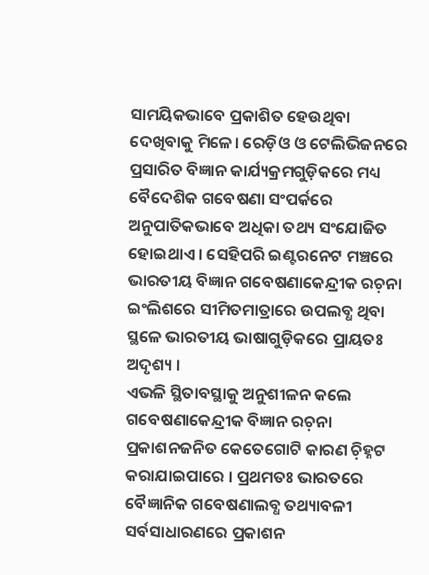ସାମୟିକଭାବେ ପ୍ରକାଶିତ ହେଉଥିବା ଦେଖିବାକୁ ମିଳେ। ରେଡ଼ିଓ ଓ ଟେଲିଭିଜନରେ ପ୍ରସାରିତ ବିଜ୍ଞାନ କାର୍ଯ୍ୟକ୍ରମଗୁଡ଼ିକରେ ମଧ୍ୟ ବୈଦେଶିକ ଗବେଷଣା ସଂପର୍କରେ ଅନୁପାତିକଭାବେ ଅଧିକା ତଥ୍ୟ ସଂଯୋଜିତ ହୋଇଥାଏ । ସେହିପରି ଇଣ୍ଟରନେଟ ମଞ୍ଚରେ ଭାରତୀୟ ବିଜ୍ଞାନ ଗବେଷଣାକେନ୍ଦ୍ରୀକ ରଚ଼ନା ଇଂଲିଶରେ ସୀମିତମାତ୍ରାରେ ଉପଲବ୍ଧ ଥିବା ସ୍ଥଳେ ଭାରତୀୟ ଭାଷାଗୁଡ଼ିକରେ ପ୍ରାୟତଃ ଅଦୃଶ୍ୟ ।
ଏଭଳି ସ୍ଥିତାବସ୍ଥାକୁ ଅନୁଶୀଳନ କଲେ ଗବେଷଣାକେନ୍ଦ୍ରୀକ ବିଜ୍ଞାନ ରଚ଼ନା ପ୍ରକାଶନଜନିତ କେତେଗୋଟି କାରଣ ଚ଼ିହ୍ନଟ କରାଯାଇପାରେ । ପ୍ରଥମତଃ ଭାରତରେ ବୈଜ୍ଞାନିକ ଗବେଷଣାଲବ୍ଧ ତଥ୍ୟାବଳୀ ସର୍ବସାଧାରଣରେ ପ୍ରକାଶନ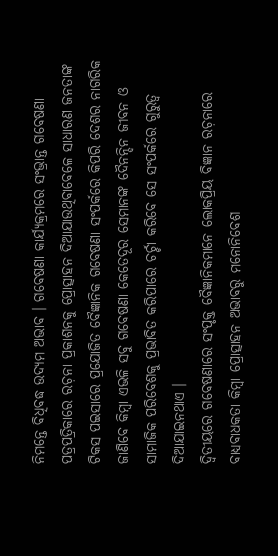ନିମନ୍ତେ ବିଧିବଦ୍ଧ ଉଦ୍ୟମ ଅଭାବ । ଗବେଷଣା କାର୍ଯ୍ୟକ୍ରମରେ ସଂଭ୍ରାନ୍ତ ଗବେଷଣା ପତ୍ରପତ୍ରିକାରେ ରଚ଼ନା ପ୍ରକାଶନକୁ ପ୍ରୋତ୍ସାହନ ଦିଆଯାଉଥିବାବେଳେ ସାଧାରଣ ଜନତାଙ୍କ ଟିକସ ପଇସାରେ ପ୍ରଯୋଜିତ ବୈଜ୍ଞାନିକ ଗବେଷଣା ସଂପର୍କରେ କିପରି ଦେଶର ନାଗରିକ ଜାଣିବେ କିମ୍ୱା ଏଭଳି ସବୁ ଗବେଷଣା କେତେଦୂର ସେମାନଙ୍କ ଦୈନନ୍ଦିନ ଜୀବନ ଓ ସାମାଜିକ ପରିବେଶକୁ ପ୍ରଭାବିତ କରିପାରେ ଚର୍ଚ୍ଚା କରିବେ ସେ ସଂପର୍କରେ ଗୁରୁତ୍ୱ ଦିଆଯାଇନଥାଏ ।
ଦ୍ୱିତୀୟରେ ଗବେଷଣାରେ ସଂପୃକ୍ତ ବୈଜ୍ଞାନିକମାନେ ଲୋକପ୍ରିୟ ବିଜ୍ଞାନ ରଚ଼ନାରେ ବାଧ୍ୟବାଧକତା କିମ୍ୱା ପ୍ରୋତ୍ସାହନ ଅଭାବରୁ ମନୋନିବେଶ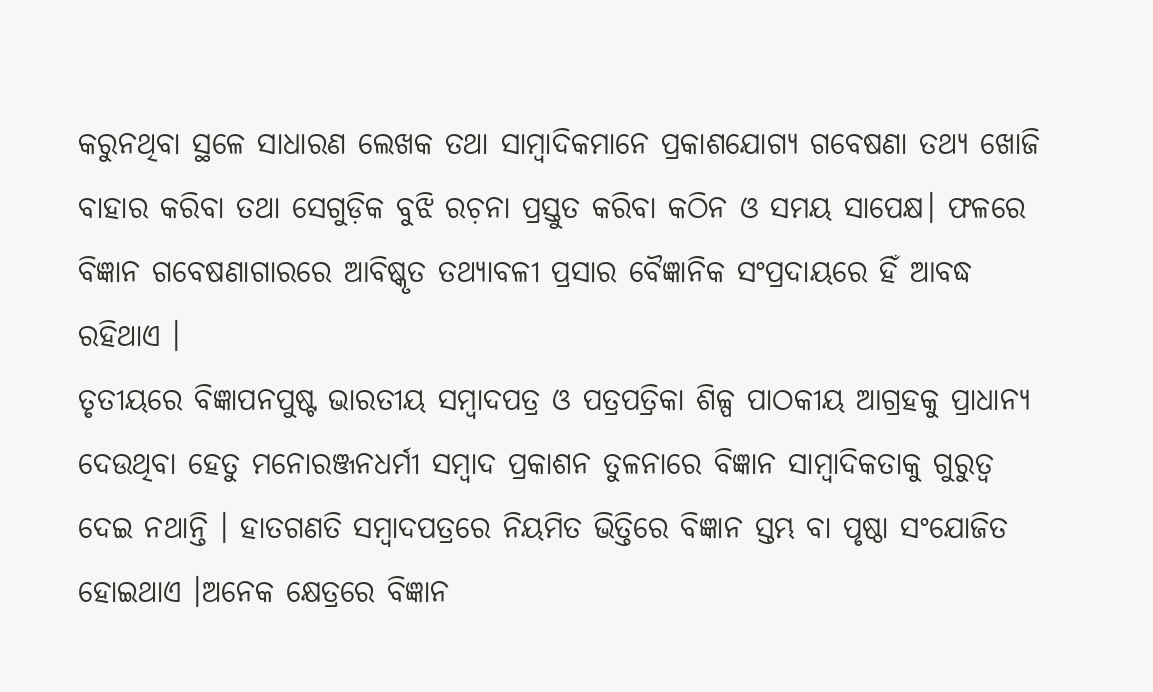କରୁନଥିବା ସ୍ଥଳେ ସାଧାରଣ ଲେଖକ ତଥା ସାମ୍ୱାଦିକମାନେ ପ୍ରକାଶଯୋଗ୍ୟ ଗବେଷଣା ତଥ୍ୟ ଖୋଜି ବାହାର କରିବା ତଥା ସେଗୁଡ଼ିକ ବୁଝି ରଚ଼ନା ପ୍ରସ୍ତୁତ କରିବା କଠିନ ଓ ସମୟ ସାପେକ୍ଷ। ଫଳରେ ବିଜ୍ଞାନ ଗବେଷଣାଗାରରେ ଆବିଷ୍କୃତ ତଥ୍ୟାବଳୀ ପ୍ରସାର ବୈଜ୍ଞାନିକ ସଂପ୍ରଦାୟରେ ହିଁ ଆବଦ୍ଧ ରହିଥାଏ ।
ତୃତୀୟରେ ବିଜ୍ଞାପନପୁଷ୍ଟ ଭାରତୀୟ ସମ୍ୱାଦପତ୍ର ଓ ପତ୍ରପତ୍ରିକା ଶିଳ୍ପ ପାଠକୀୟ ଆଗ୍ରହକୁ ପ୍ରାଧାନ୍ୟ ଦେଉଥିବା ହେତୁ ମନୋରଞ୍ଜନଧର୍ମୀ ସମ୍ୱାଦ ପ୍ରକାଶନ ତୁଳନାରେ ବିଜ୍ଞାନ ସାମ୍ୱାଦିକତାକୁ ଗୁରୁତ୍ୱ ଦେଇ ନଥାନ୍ତି । ହାତଗଣତି ସମ୍ୱାଦପତ୍ରରେ ନିୟମିତ ଭିତ୍ତିରେ ବିଜ୍ଞାନ ସ୍ତମ୍ଭ ବା ପୃଷ୍ଠା ସଂଯୋଜିତ ହୋଇଥାଏ ।ଅନେକ କ୍ଷେତ୍ରରେ ବିଜ୍ଞାନ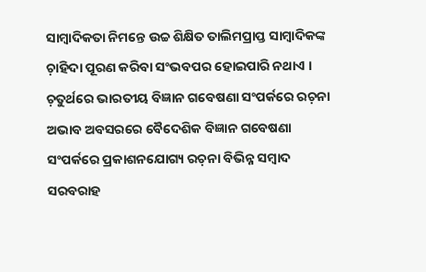ସାମ୍ୱାଦିକତା ନିମନ୍ତେ ଉଚ୍ଚ ଶିକ୍ଷିତ ତାଲିମପ୍ରାପ୍ତ ସାମ୍ୱାଦିକଙ୍କ ଚ଼ାହିଦା ପୂରଣ କରିବା ସଂଭବପର ହୋଇପାରି ନଥାଏ ।
ଚ଼ତୁର୍ଥରେ ଭାରତୀୟ ବିଜ୍ଞାନ ଗବେଷଣା ସଂପର୍କରେ ରଚ଼ନା ଅଭାବ ଅବସରରେ ବୈଦେଶିକ ବିଜ୍ଞାନ ଗବେଷଣା ସଂପର୍କରେ ପ୍ରକାଶନଯୋଗ୍ୟ ରଚ଼ନା ବିଭିନ୍ନ ସମ୍ୱାଦ ସରବରାହ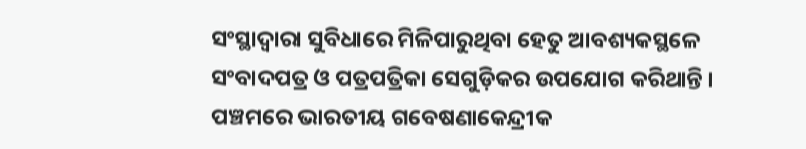ସଂସ୍ଥାଦ୍ୱାରା ସୁବିଧାରେ ମିଳିପାରୁଥିବା ହେତୁ ଆବଶ୍ୟକସ୍ଥଳେ ସଂବାଦପତ୍ର ଓ ପତ୍ରପତ୍ରିକା ସେଗୁଡ଼ିକର ଉପଯୋଗ କରିଥାନ୍ତି ।
ପଞ୍ଚମରେ ଭାରତୀୟ ଗବେଷଣାକେନ୍ଦ୍ରୀକ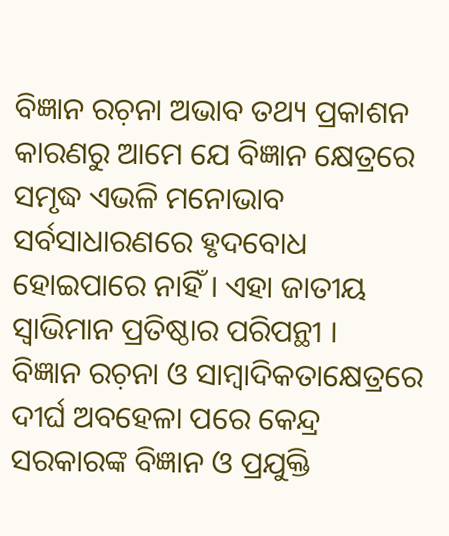ବିଜ୍ଞାନ ରଚ଼ନା ଅଭାବ ତଥ୍ୟ ପ୍ରକାଶନ କାରଣରୁ ଆମେ ଯେ ବିଜ୍ଞାନ କ୍ଷେତ୍ରରେ ସମୃଦ୍ଧ ଏଭଳି ମନୋଭାବ ସର୍ବସାଧାରଣରେ ହୃଦବୋଧ ହୋଇପାରେ ନାହିଁ । ଏହା ଜାତୀୟ ସ୍ୱାଭିମାନ ପ୍ରତିଷ୍ଠାର ପରିପନ୍ଥୀ ।
ବିଜ୍ଞାନ ରଚ଼ନା ଓ ସାମ୍ୱାଦିକତାକ୍ଷେତ୍ରରେ ଦୀର୍ଘ ଅବହେଳା ପରେ କେନ୍ଦ୍ର ସରକାରଙ୍କ ବିଜ୍ଞାନ ଓ ପ୍ରଯୁକ୍ତି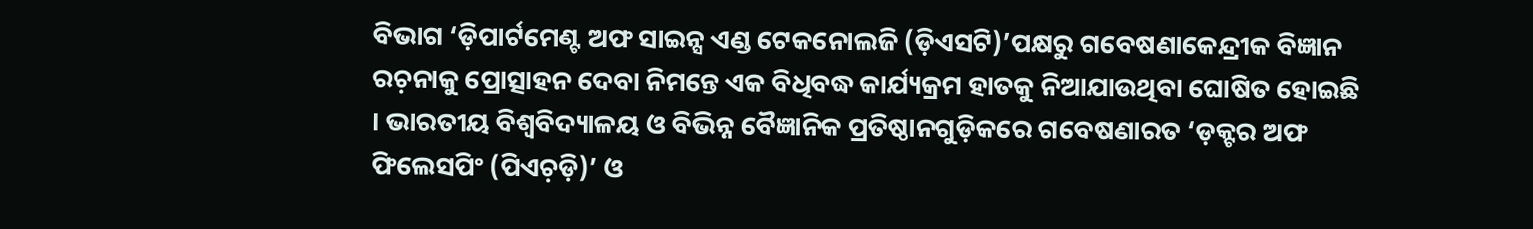ବିଭାଗ ‘ଡ଼ିପାର୍ଟମେଣ୍ଟ ଅଫ ସାଇନ୍ସ ଏଣ୍ଡ ଟେକନୋଲଜି (ଡ଼ିଏସଟି)’ପକ୍ଷରୁ ଗବେଷଣାକେନ୍ଦ୍ରୀକ ବିଜ୍ଞାନ ରଚ଼ନାକୁ ପ୍ରୋତ୍ସାହନ ଦେବା ନିମନ୍ତେ ଏକ ବିଧିବଦ୍ଧ କାର୍ଯ୍ୟକ୍ରମ ହାତକୁ ନିଆଯାଉଥିବା ଘୋଷିତ ହୋଇଛି । ଭାରତୀୟ ବିଶ୍ୱବିଦ୍ୟାଳୟ ଓ ବିଭିନ୍ନ ବୈଜ୍ଞାନିକ ପ୍ରତିଷ୍ଠାନଗୁଡ଼ିକରେ ଗବେଷଣାରତ ‘ଡ଼କ୍ଟର ଅଫ ଫିଲେସପିଂ (ପିଏଚ଼ଡ଼ି)’ ଓ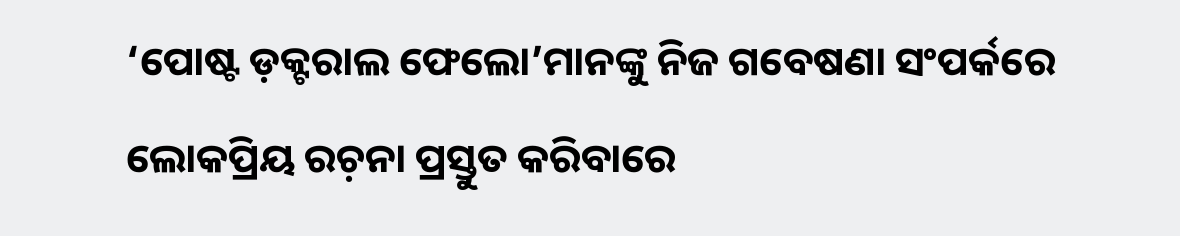‘ପୋଷ୍ଟ ଡ଼କ୍ଟରାଲ ଫେଲୋ’ମାନଙ୍କୁ ନିଜ ଗବେଷଣା ସଂପର୍କରେ ଲୋକପ୍ରିୟ ରଚ଼ନା ପ୍ରସ୍ତୁତ କରିବାରେ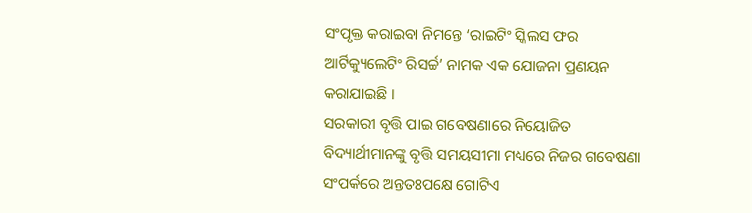ସଂପୃକ୍ତ କରାଇବା ନିମନ୍ତେ ‘ରାଇଟିଂ ସ୍କିଲସ ଫର ଆର୍ଟିକ୍ୟୁଲେଟିଂ ରିସର୍ଚ୍ଚ’ ନାମକ ଏକ ଯୋଜନା ପ୍ରଣୟନ କରାଯାଇଛି ।
ସରକାରୀ ବୃତ୍ତି ପାଇ ଗବେଷଣାରେ ନିୟୋଜିତ ବିଦ୍ୟାର୍ଥୀମାନଙ୍କୁ ବୃତ୍ତି ସମୟସୀମା ମଧ୍ୟରେ ନିଜର ଗବେଷଣା ସଂପର୍କରେ ଅନ୍ତତଃପକ୍ଷେ ଗୋଟିଏ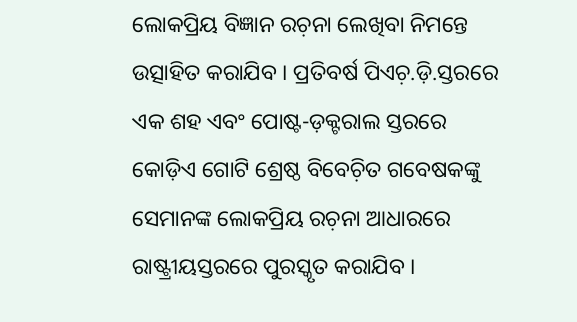ଲୋକପ୍ରିୟ ବିଜ୍ଞାନ ରଚ଼ନା ଲେଖିବା ନିମନ୍ତେ ଉତ୍ସାହିତ କରାଯିବ । ପ୍ରତିବର୍ଷ ପିଏଚ଼.ଡ଼ି.ସ୍ତରରେ ଏକ ଶହ ଏବଂ ପୋଷ୍ଟ-ଡ଼କ୍ଟରାଲ ସ୍ତରରେ କୋଡ଼ିଏ ଗୋଟି ଶ୍ରେଷ୍ଠ ବିବେଚ଼ିତ ଗବେଷକଙ୍କୁ ସେମାନଙ୍କ ଲୋକପ୍ରିୟ ରଚ଼ନା ଆଧାରରେ ରାଷ୍ଟ୍ରୀୟସ୍ତରରେ ପୁରସ୍କୃତ କରାଯିବ ।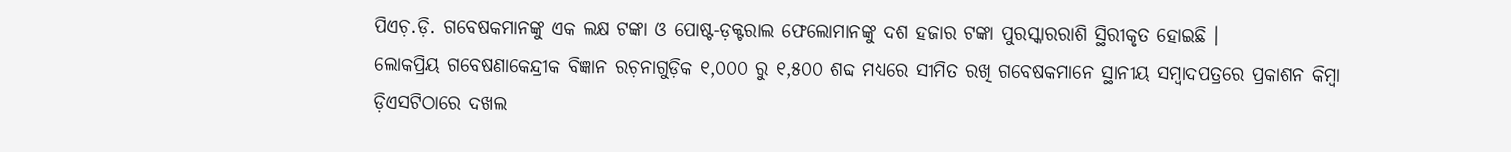ପିଏଚ଼.ଡ଼ି. ଗବେଷକମାନଙ୍କୁ ଏକ ଲକ୍ଷ ଟଙ୍କା ଓ ପୋଷ୍ଟ-ଡ଼କ୍ଟରାଲ ଫେଲୋମାନଙ୍କୁ ଦଶ ହଜାର ଟଙ୍କା ପୁରସ୍କାରରାଶି ସ୍ଥିରୀକୃତ ହୋଇଛି ।
ଲୋକପ୍ରିୟ ଗବେଷଣାକେନ୍ଦ୍ରୀକ ବିଜ୍ଞାନ ରଚ଼ନାଗୁଡ଼ିକ ୧,୦୦୦ ରୁ ୧,୫୦୦ ଶବ୍ଦ ମଧ୍ୟରେ ସୀମିତ ରଖି ଗବେଷକମାନେ ସ୍ଥାନୀୟ ସମ୍ୱାଦପତ୍ରରେ ପ୍ରକାଶନ କିମ୍ୱା ଡ଼ିଏସଟିଠାରେ ଦଖଲ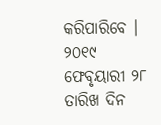କରିପାରିବେ । ୨୦୧୯ ଫେବୃୟାରୀ ୨୮ ତାରିଖ ଦିନ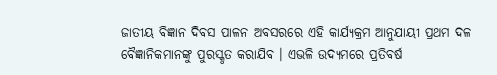ଜାତୀୟ ବିଜ୍ଞାନ ଦିବସ ପାଳନ ଅବସରରେ ଏହି କାର୍ଯ୍ୟକ୍ରମ ଆନୁଯାୟୀ ପ୍ରଥମ ଦଳ ବୈଜ୍ଞାନିକମାନଙ୍କୁ ପୁରସ୍କୃତ କରାଯିବ । ଏଭଳି ଉଦ୍ୟମରେ ପ୍ରତିବର୍ଷ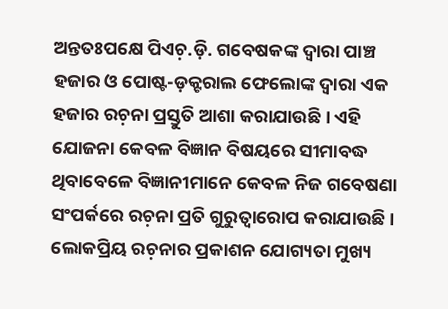ଅନ୍ତତଃପକ୍ଷେ ପିଏଚ଼.ଡ଼ି. ଗବେଷକଙ୍କ ଦ୍ୱାରା ପାଞ୍ଚ ହଜାର ଓ ପୋଷ୍ଟ-ଡ଼କ୍ଟରାଲ ଫେଲୋଙ୍କ ଦ୍ୱାରା ଏକ ହଜାର ରଚ଼ନା ପ୍ରସ୍ତୁତି ଆଶା କରାଯାଉଛି । ଏହି ଯୋଜନା କେବଳ ବିଜ୍ଞାନ ବିଷୟରେ ସୀମାବଦ୍ଧ ଥିବାବେଳେ ବିଜ୍ଞାନୀମାନେ କେବଳ ନିଜ ଗବେଷଣା ସଂପର୍କରେ ରଚ଼ନା ପ୍ରତି ଗୁରୁତ୍ୱାରୋପ କରାଯାଉଛି ।
ଲୋକପ୍ରିୟ ରଚ଼ନାର ପ୍ରକାଶନ ଯୋଗ୍ୟତା ମୁଖ୍ୟ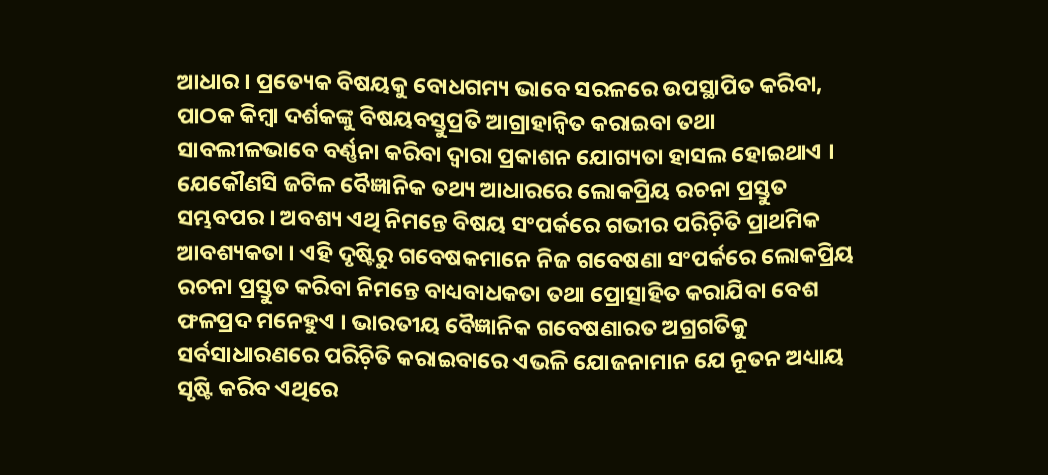ଆଧାର । ପ୍ରତ୍ୟେକ ବିଷୟକୁ ବୋଧଗମ୍ୟ ଭାବେ ସରଳରେ ଉପସ୍ଥାପିତ କରିବା, ପାଠକ କିମ୍ୱା ଦର୍ଶକଙ୍କୁ ବିଷୟବସ୍ତୁପ୍ରତି ଆଗ୍ରାହାନ୍ୱିତ କରାଇବା ତଥା ସାବଲୀଳଭାବେ ବର୍ଣ୍ଣନା କରିବା ଦ୍ୱାରା ପ୍ରକାଶନ ଯୋଗ୍ୟତା ହାସଲ ହୋଇଥାଏ । ଯେକୌଣସି ଜଟିଳ ବୈଜ୍ଞାନିକ ତଥ୍ୟ ଆଧାରରେ ଲୋକପ୍ରିୟ ରଚନା ପ୍ରସ୍ତୁତ ସମ୍ଭବପର । ଅବଶ୍ୟ ଏଥି ନିମନ୍ତେ ବିଷୟ ସଂପର୍କରେ ଗଭୀର ପରିଚ଼ିତି ପ୍ରାଥମିକ ଆବଶ୍ୟକତା । ଏହି ଦୃଷ୍ଟିରୁ ଗବେଷକମାନେ ନିଜ ଗବେଷଣା ସଂପର୍କରେ ଲୋକପ୍ରିୟ ରଚନା ପ୍ରସ୍ତୁତ କରିବା ନିମନ୍ତେ ବାଧ୍ୟବାଧକତା ତଥା ପ୍ରୋତ୍ସାହିତ କରାଯିବା ବେଶ ଫଳପ୍ରଦ ମନେହୁଏ । ଭାରତୀୟ ବୈଜ୍ଞାନିକ ଗବେଷଣାରତ ଅଗ୍ରଗତିକୁ ସର୍ବସାଧାରଣରେ ପରିଚ଼ିତି କରାଇବାରେ ଏଭଳି ଯୋଜନାମାନ ଯେ ନୂତନ ଅଧ୍ୟାୟ ସୃଷ୍ଟି କରିବ ଏଥିରେ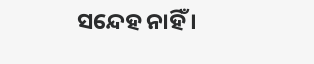ସନ୍ଦେହ ନାହିଁ ।